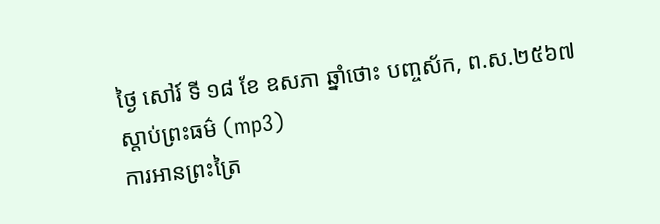ថ្ងៃ សៅរ៍ ទី ១៨ ខែ ឧសភា ឆ្នាំថោះ បញ្ចស័ក, ព.ស.២៥៦៧
ស្តាប់ព្រះធម៌ (mp3)
ការអានព្រះត្រៃ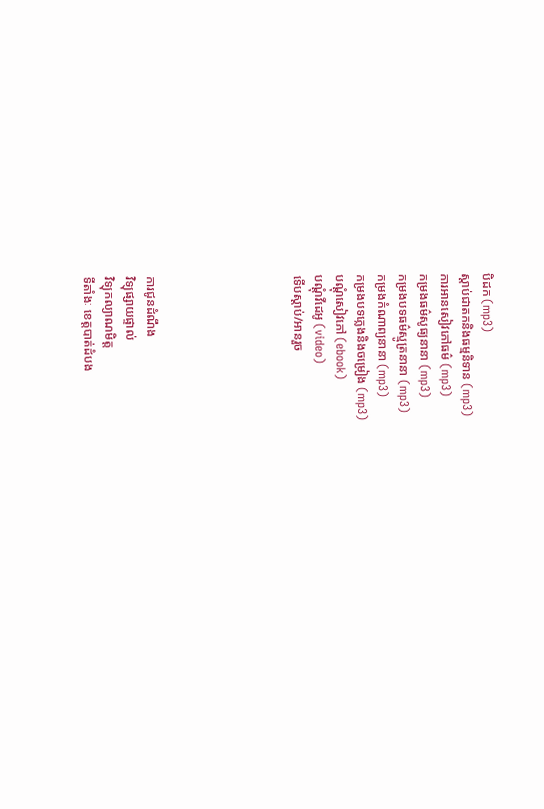បិដក (mp3)
ស្តាប់ជាតកនិងធម្មនិទាន (mp3)
ការអានសៀវភៅធម៌ (mp3)
កម្រងធម៌សូធ្យនានា (mp3)
កម្រងបទធម៌ស្មូត្រនានា (mp3)
កម្រងកំណាព្យនានា (mp3)
កម្រងបទភ្លេងនិងចម្រៀង (mp3)
បណ្តុំសៀវភៅ (ebook)
បណ្តុំវីដេអូ (video)
ទើបស្តាប់/អានរួច






ការជូនដំណឹង
វិទ្យុផ្សាយផ្ទាល់
វិទ្យុកល្យាណមិត្ត
ទីតាំងៈ ខេត្តបាត់ដំបង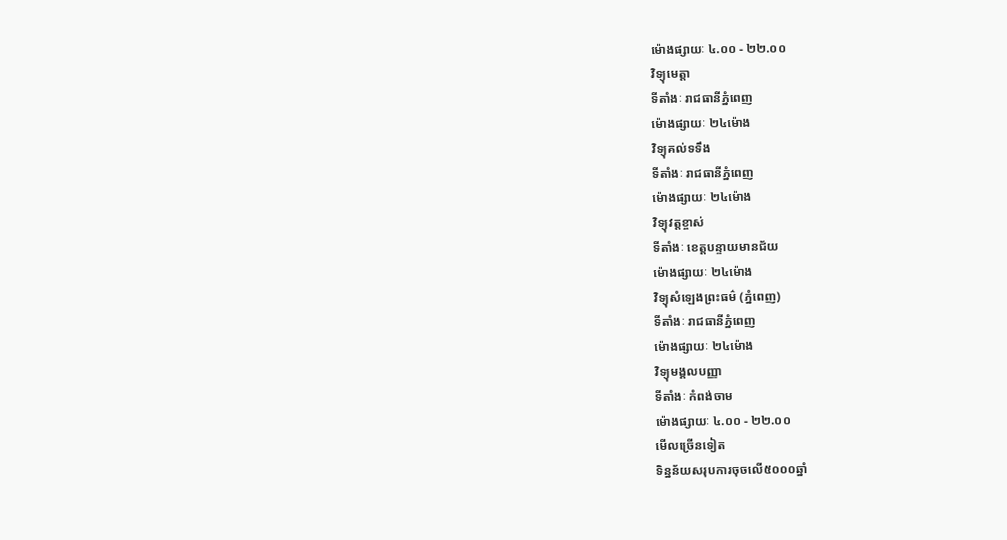ម៉ោងផ្សាយៈ ៤.០០ - ២២.០០
វិទ្យុមេត្តា
ទីតាំងៈ រាជធានីភ្នំពេញ
ម៉ោងផ្សាយៈ ២៤ម៉ោង
វិទ្យុគល់ទទឹង
ទីតាំងៈ រាជធានីភ្នំពេញ
ម៉ោងផ្សាយៈ ២៤ម៉ោង
វិទ្យុវត្តខ្ចាស់
ទីតាំងៈ ខេត្តបន្ទាយមានជ័យ
ម៉ោងផ្សាយៈ ២៤ម៉ោង
វិទ្យុសំឡេងព្រះធម៌ (ភ្នំពេញ)
ទីតាំងៈ រាជធានីភ្នំពេញ
ម៉ោងផ្សាយៈ ២៤ម៉ោង
វិទ្យុមង្គលបញ្ញា
ទីតាំងៈ កំពង់ចាម
ម៉ោងផ្សាយៈ ៤.០០ - ២២.០០
មើលច្រើនទៀត
ទិន្នន័យសរុបការចុចលើ៥០០០ឆ្នាំ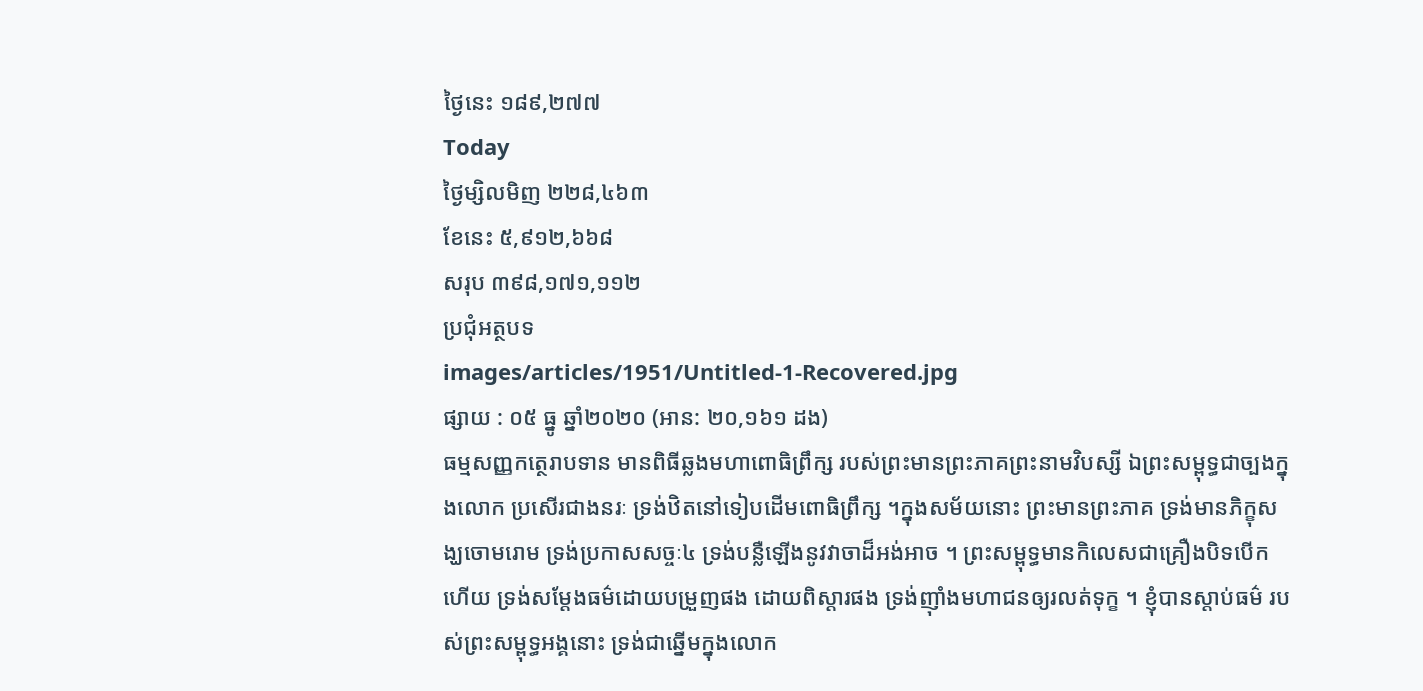ថ្ងៃនេះ ១៨៩,២៧៧
Today
ថ្ងៃម្សិលមិញ ២២៨,៤៦៣
ខែនេះ ៥,៩១២,៦៦៨
សរុប ៣៩៨,១៧១,១១២
ប្រជុំអត្ថបទ
images/articles/1951/Untitled-1-Recovered.jpg
ផ្សាយ : ០៥ ធ្នូ ឆ្នាំ២០២០ (អាន: ២០,១៦១ ដង)
ធម្មសញ្ញកត្ថេរាបទាន មានពិធីឆ្លងមហាពោធិព្រឹក្ស របស់ព្រះមានព្រះភាគព្រះនាមវិបស្សី ឯព្រះសម្ពុទ្ធជាច្បងក្នុងលោក ប្រសើរជាងនរៈ ទ្រង់ឋិតនៅទៀបដើមពោធិព្រឹក្ស ។ក្នុងសម័យនោះ ព្រះមានព្រះភាគ ទ្រង់មានភិក្ខុសង្ឃចោមរោម ទ្រង់ប្រកាសសច្ចៈ៤ ទ្រង់បន្លឺឡើងនូវវាចាដ៏អង់អាច ។ ព្រះសម្ពុទ្ធមានកិលេសជាគ្រឿងបិទបើកហើយ ទ្រង់សម្តែងធម៌ដោយបម្រួញផង ដោយពិស្តារផង ទ្រង់ញ៉ាំងមហាជនឲ្យរលត់ទុក្ខ ។ ខ្ញុំបានស្តាប់ធម៌ របស់ព្រះសម្ពុទ្ធអង្គនោះ ទ្រង់ជាឆ្នើមក្នុងលោក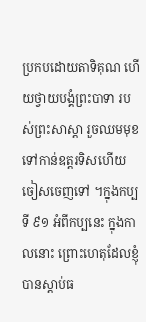ប្រកបដោយតាទិគុណ ហើយថ្វាយបង្គំព្រះបាទា របស់ព្រះសាស្តា រួចឈមមុខទៅកាន់ឧត្តរទិសហើយចៀសចេញទៅ ។ក្នុងកប្បទី ៩១ អំពីកប្បនេះ ក្នុងកាលនោះ ព្រោះហេតុដែលខ្ញុំបានស្តាប់ធ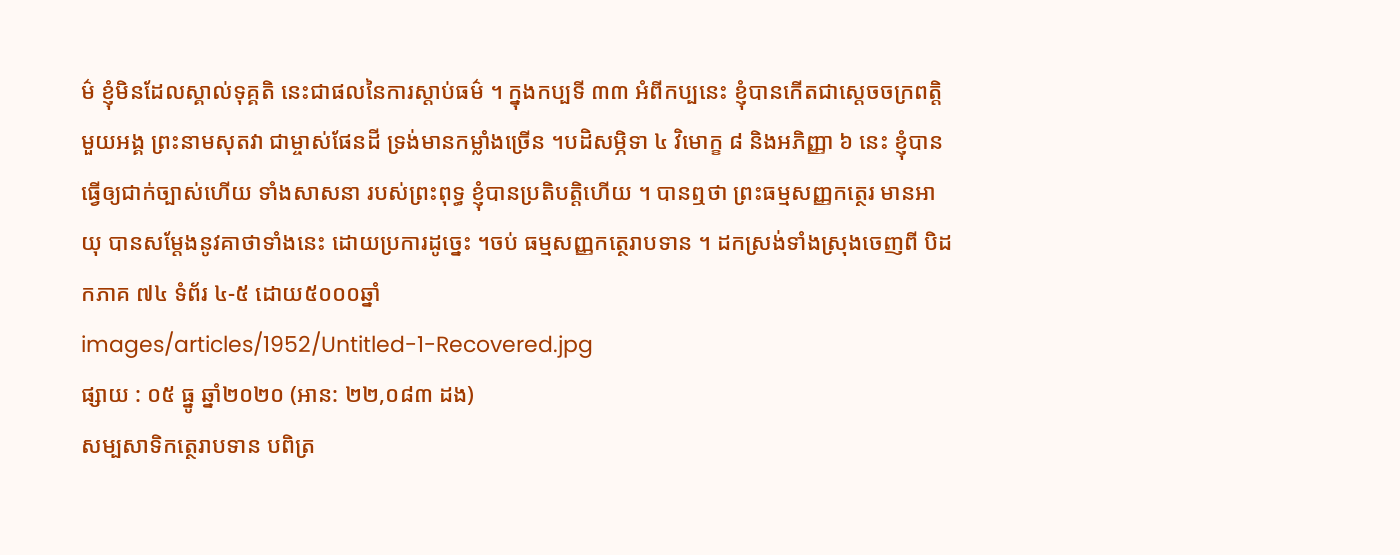ម៌ ខ្ញុំមិនដែលស្គាល់ទុគ្គតិ នេះជាផលនៃការស្តាប់ធម៌ ។ ក្នុងកប្បទី ៣៣ អំពីកប្បនេះ ខ្ញុំបានកើតជាស្តេចចក្រពត្តិមួយអង្គ ព្រះនាមសុតវា ជាម្ចាស់ផែនដី ទ្រង់មានកម្លាំងច្រើន ។បដិសម្ភិទា ៤ វិមោក្ខ ៨ និងអភិញ្ញា ៦ នេះ ខ្ញុំបានធ្វើឲ្យជាក់ច្បាស់ហើយ ទាំងសាសនា របស់ព្រះពុទ្ធ ខ្ញុំបានប្រតិបត្តិហើយ ។ បានឮថា ព្រះធម្មសញ្ញកត្ថេរ មានអាយុ បានសម្តែងនូវគាថាទាំងនេះ ដោយប្រការដូច្នេះ ។ចប់ ធម្មសញ្ញកត្ថេរាបទាន ។ ដកស្រង់ទាំងស្រុងចេញពី បិដកភាគ ៧៤ ទំព័រ ៤-៥ ដោយ៥០០០ឆ្នាំ
images/articles/1952/Untitled-1-Recovered.jpg
ផ្សាយ : ០៥ ធ្នូ ឆ្នាំ២០២០ (អាន: ២២,០៨៣ ដង)
សម្បសាទិកត្ថេរាបទាន បពិត្រ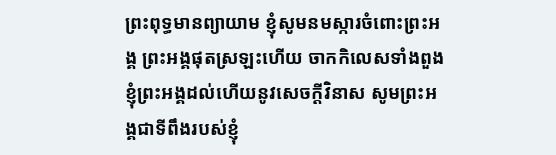ព្រះពុទ្ធមានព្យាយាម ខ្ញុំសូមនមស្ការចំពោះព្រះអង្គ ព្រះអង្គផុតស្រឡះហើយ ចាកកិលេសទាំងពួង ខ្ញុំព្រះអង្គដល់ហើយនូវសេចក្តីវិនាស សូមព្រះអង្គជាទីពឹងរបស់ខ្ញុំ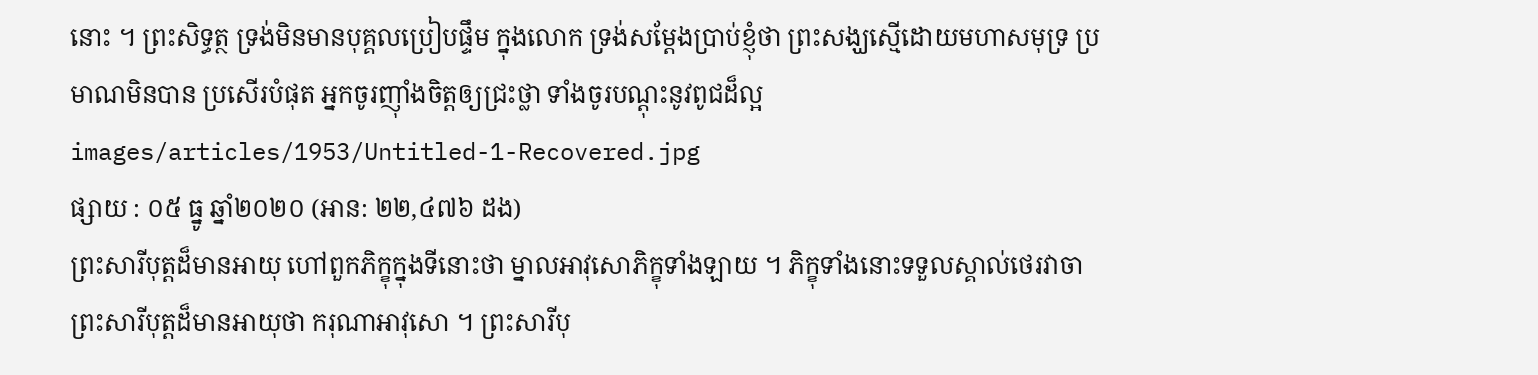នោះ ។ ព្រះសិទ្ធត្ថ ទ្រង់មិនមានបុគ្គលប្រៀបផ្ទឹម ក្នុងលោក ទ្រង់សម្តែងប្រាប់ខ្ញុំថា ព្រះសង្ឃសើ្មដោយមហាសមុទ្រ ប្រមាណមិនបាន ប្រសើរបំផុត អ្នកចូរញ៉ាំងចិត្តឲ្យជ្រះថ្លា ទាំងចូរបណ្តុះនូវពូជដ៏ល្អ
images/articles/1953/Untitled-1-Recovered.jpg
ផ្សាយ : ០៥ ធ្នូ ឆ្នាំ២០២០ (អាន: ២២,៤៧៦ ដង)
ព្រះសារីបុត្តដ៏មានអាយុ ហៅពួកភិក្ខុក្នុងទីនោះថា ម្នាលអាវុសោភិក្ខុទាំងឡាយ ។ ភិក្ខុទាំងនោះទទួលស្គាល់ថេរវាចា ព្រះសារីបុត្តដ៏មានអាយុថា ករុណាអាវុសោ ។ ព្រះសារីបុ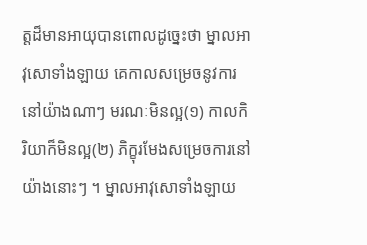ត្តដ៏មានអាយុបានពោលដូច្នេះថា ម្នាលអាវុសោទាំងឡាយ គេកាលសម្រេចនូវការនៅយ៉ាងណាៗ មរណៈមិនល្អ(១) កាលកិរិយាក៏មិនល្អ(២) ភិក្ខុរមែងសម្រេចការនៅយ៉ាងនោះៗ ។ ម្នាលអាវុសោទាំងឡាយ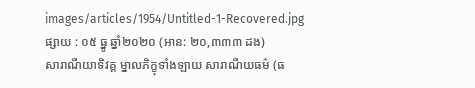images/articles/1954/Untitled-1-Recovered.jpg
ផ្សាយ : ០៥ ធ្នូ ឆ្នាំ២០២០ (អាន: ២០,៣៣៣ ដង)
សារាណីយាទិវគ្គ ម្នាលភិក្ខុទាំងឡាយ សារាណីយធម៌ (ធ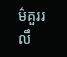ម៌គួររលឹ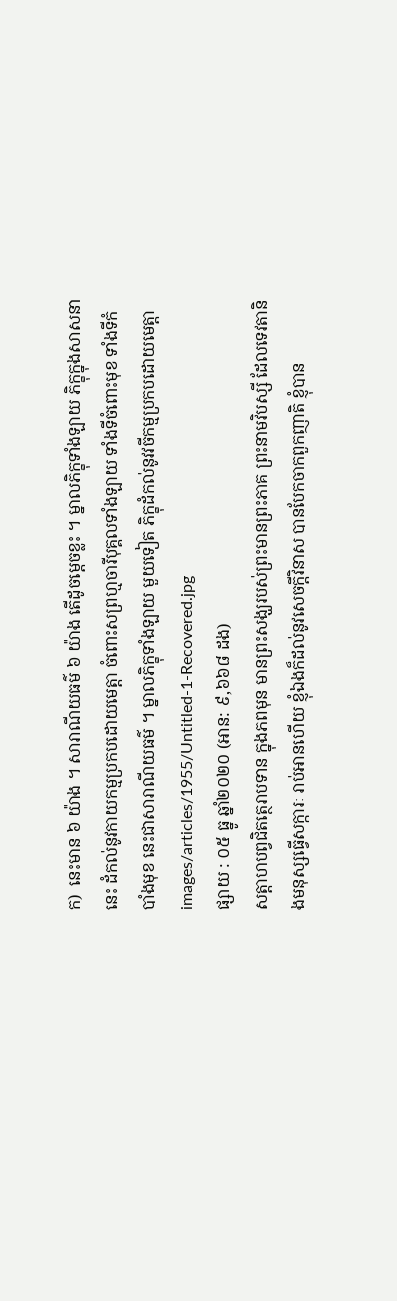ក)  នេះមាន ៦ យ៉ាង ។ សារាណីយធម៌ ៦ យ៉ាង តើដូចម្តេចខ្លះ ។ ម្នាលភិក្ខុទាំងឡាយ ភិក្ខុក្នុងសាសនានេះ ដំកល់នូវកាយកម្មប្រកបដោយមេត្តា ចំពោះសព្រហ្មចារីបុគ្គលទាំងឡាយ ទាំងទីចំពោះមុខ ទាំងទីកំបាំងមុខ នេះជាសារាណីយធម៌ ។ ម្នាលភិក្ខុទាំងឡាយ មួយទៀត ភិក្ខុដំកល់នូវវចីកម្មប្រកបដោយមេត្តា
images/articles/1955/Untitled-1-Recovered.jpg
ផ្សាយ : ០៥ ធ្នូ ឆ្នាំ២០២០ (អាន: ៩,៦៦៨ ដង)
សត្តាហបព្វជិតត្ថេរាបទាន ក្នុងភពមុន មានព្រះសង្ឃរបស់ព្រះមានព្រះភាគ ព្រះនាមវិបស្សី ដែលទេវតានិងមនុស្សធ្វើសក្ការៈ រាប់អានហើយ ខ្ញុំឯងក៏ដល់នូវសេចក្តីវិនាស បានបែកចាកពួកញាតិ ខ្ញុំបាន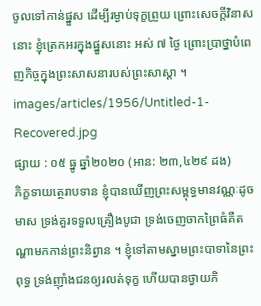ចូលទៅកាន់ផ្នួស ដើម្បីរម្ងាប់ទុក្ខព្រួយ ព្រោះសេចក្តីវិនាសនោះ ខ្ញុំត្រេកអរក្នុងផ្នួសនោះ អស់ ៧ ថ្ងៃ ព្រោះប្រាថ្នាបំពេញកិច្ចក្នុងព្រះសាសនារបស់ព្រះសាស្តា ។
images/articles/1956/Untitled-1-Recovered.jpg
ផ្សាយ : ០៥ ធ្នូ ឆ្នាំ២០២០ (អាន: ២៣,៤២៩ ដង)
ភិក្ខទាយត្ថេរាបទាន ខ្ញុំបានឃើញព្រះសម្ពុទ្ធមានវណ្ណៈដូចមាស ទ្រង់គួរទទួលគ្រឿងបូជា ទ្រង់ចេញចាកព្រៃធំគឺតណ្ហាមកកាន់ព្រះនិព្វាន ។ ខ្ញុំទៅតាមស្នាមព្រះបាទានៃព្រះពុទ្ធ ទ្រង់ញ៉ាំងជនឲ្យរលត់ទុក្ខ ហើយបានថ្វាយភិ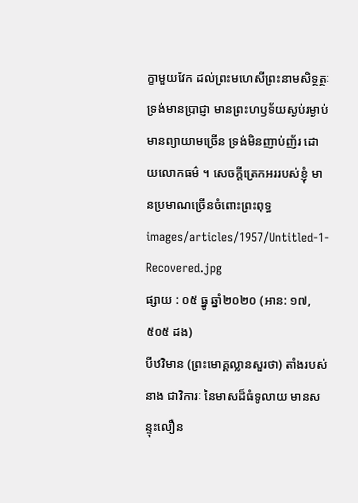ក្ខាមួយវែក ដល់ព្រះមហេសីព្រះនាមសិទ្ថត្ថៈ ទ្រង់មានប្រាជ្ញា មានព្រះហឫទ័យស្ងប់រម្ងាប់ មានព្យាយាមច្រើន ទ្រង់មិនញាប់ញ័រ ដោយលោកធម៌ ។ សេចក្តីត្រេកអររបស់ខ្ញុំ មានប្រមាណច្រើនចំពោះព្រះពុទ្ធ
images/articles/1957/Untitled-1-Recovered.jpg
ផ្សាយ : ០៥ ធ្នូ ឆ្នាំ២០២០ (អាន: ១៧,៥០៥ ដង)
បីឋវិមាន (ព្រះមោគ្គល្លានសួរថា) តាំងរបស់នាង ជាវិការៈ នៃមាសដ៏ធំទូលាយ មានសន្ទុះលឿន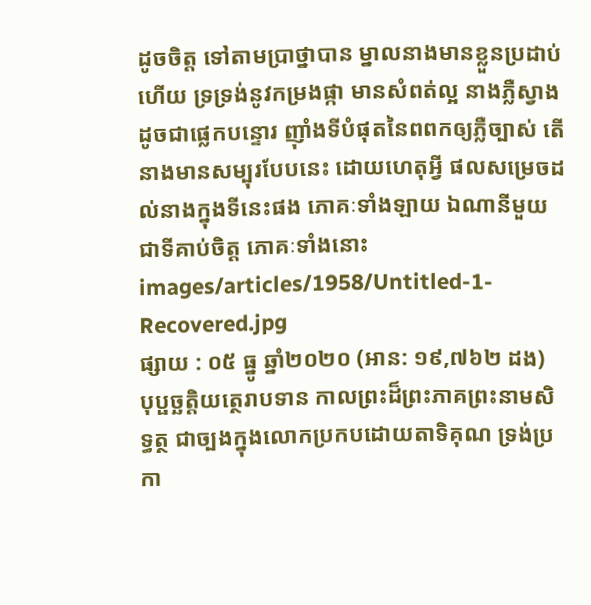ដូចចិត្ត ទៅតាមប្រាថ្នាបាន ម្នាលនាងមានខ្លួនប្រដាប់ហើយ ទ្រទ្រង់នូវកម្រងផ្កា មានសំពត់ល្អ នាងភ្លឺស្វាងដូចជាផ្លេកបន្ទោរ ញ៉ាំងទីបំផុតនៃពពកឲ្យភ្លឺច្បាស់ តើនាងមានសម្បុរបែបនេះ ដោយហេតុអ្វី ផលសម្រេចដល់នាងក្នុងទីនេះផង ភោគៈទាំងឡាយ ឯណានីមួយជាទីគាប់ចិត្ត ភោគៈទាំងនោះ
images/articles/1958/Untitled-1-Recovered.jpg
ផ្សាយ : ០៥ ធ្នូ ឆ្នាំ២០២០ (អាន: ១៩,៧៦២ ដង)
បុប្ផច្ឆត្តិយត្ថេរាបទាន កាលព្រះដ៏ព្រះភាគព្រះនាមសិទ្ធត្ថ ជាច្បងក្នុងលោកប្រកបដោយតាទិគុណ ទ្រង់ប្រកា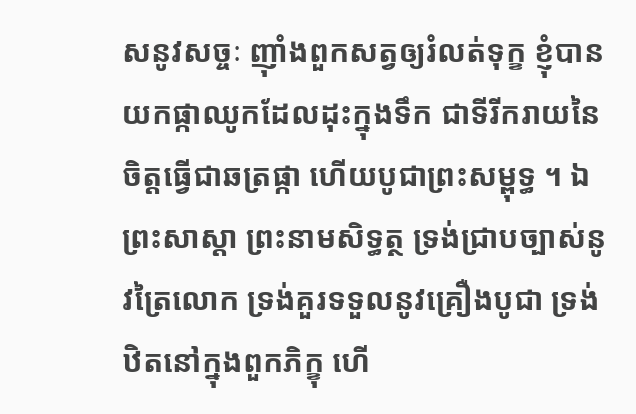សនូវសច្ចៈ ញ៉ាំងពួកសត្វឲ្យរំលត់ទុក្ខ ខ្ញុំបានយកផ្កាឈូកដែលដុះក្នុងទឹក ជាទីរីករាយនៃចិត្តធ្វើជាឆត្រផ្កា ហើយបូជាព្រះសម្ពុទ្ធ ។ ឯព្រះសាស្តា ព្រះនាមសិទ្ធត្ថ ទ្រង់ជ្រាបច្បាស់នូវត្រៃលោក ទ្រង់គួរទទួលនូវគ្រឿងបូជា ទ្រង់ឋិតនៅក្នុងពួកភិក្ខុ ហើ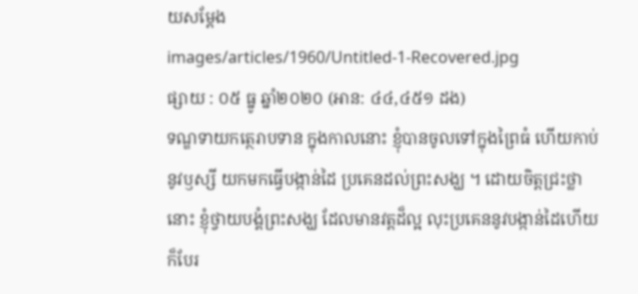យសម្តែង
images/articles/1960/Untitled-1-Recovered.jpg
ផ្សាយ : ០៥ ធ្នូ ឆ្នាំ២០២០ (អាន: ៤៤,៤៥១ ដង)
ទណ្ឌទាយកត្ថេរាបទាន ក្នុងកាលនោះ ខ្ញុំបានចូលទៅក្នុងព្រៃធំ ហើយកាប់នូវឫស្សី យកមកធ្វើបង្កាន់ដៃ ប្រគេនដល់ព្រះសង្ឃ ។ ដោយចិត្តជ្រះថ្លានោះ ខ្ញុំថ្វាយបង្គំព្រះសង្ឃ ដែលមានវត្តដ៏ល្អ លុះប្រគេននូវបង្កាន់ដៃហើយ ក៏បែរ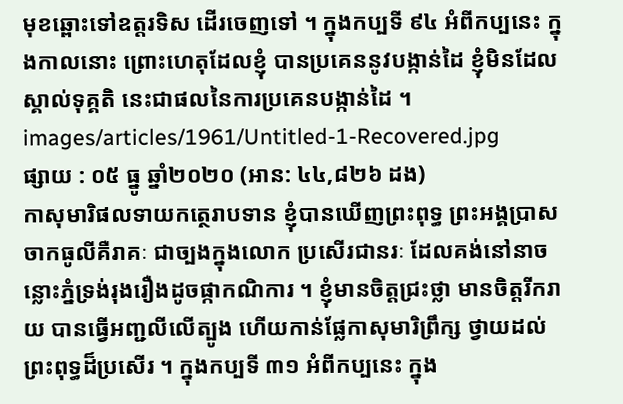មុខឆ្ពោះទៅឧត្តរទិស ដើរចេញទៅ ។ ក្នុងកប្បទី ៩៤ អំពីកប្បនេះ ក្នុងកាលនោះ ព្រោះហេតុដែលខ្ញុំ បានប្រគេននូវបង្កាន់ដៃ ខ្ញុំមិនដែលស្គាល់ទុគ្គតិ នេះជាផលនៃការប្រគេនបង្កាន់ដៃ ។
images/articles/1961/Untitled-1-Recovered.jpg
ផ្សាយ : ០៥ ធ្នូ ឆ្នាំ២០២០ (អាន: ៤៤,៨២៦ ដង)
កាសុមារិផលទាយកត្ថេរាបទាន ខ្ញុំបានឃើញព្រះពុទ្ធ ព្រះអង្គប្រាសចាកធូលីគឺរាគៈ ជាច្បងក្នុងលោក ប្រសើរជានរៈ ដែលគង់នៅនាចន្លោះភ្នំទ្រង់រុងរឿងដូចផ្កាកណិការ ។ ខ្ញុំមានចិត្តជ្រះថ្លា មានចិត្តរីករាយ បានធ្វើអញ្ជលីលើត្បូង ហើយកាន់ផ្លែកាសុមារិព្រឹក្ស ថ្វាយដល់ព្រះពុទ្ធដ៏ប្រសើរ ។ ក្នុងកប្បទី ៣១ អំពីកប្បនេះ ក្នុង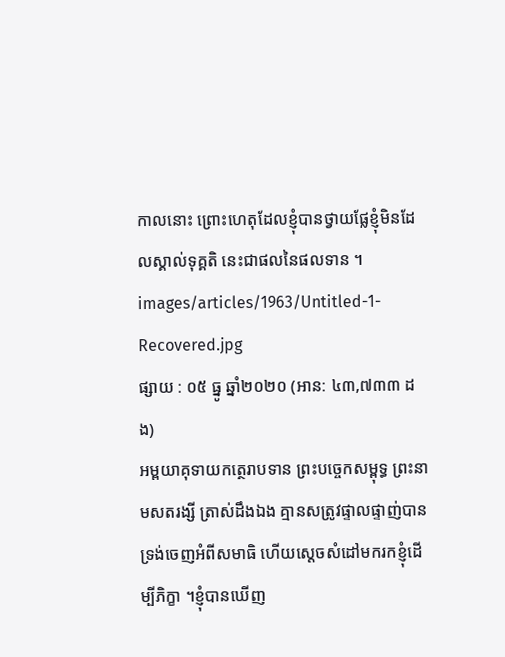កាលនោះ ព្រោះហេតុដែលខ្ញុំបានថ្វាយផ្លែខ្ញុំមិនដែលស្គាល់ទុគ្គតិ នេះជាផលនៃផលទាន ។
images/articles/1963/Untitled-1-Recovered.jpg
ផ្សាយ : ០៥ ធ្នូ ឆ្នាំ២០២០ (អាន: ៤៣,៧៣៣ ដង)
អម្ពយាគុទាយកត្ថេរាបទាន ព្រះបច្ចេកសម្ពុទ្ធ ព្រះនាមសតរង្សី ត្រាស់ដឹងឯង គ្មានសត្រូវផ្ទាលផ្ទាញ់បាន ទ្រង់ចេញអំពីសមាធិ ហើយស្តេចសំដៅមករកខ្ញុំដើម្បីភិក្ខា ។ខ្ញុំបានឃើញ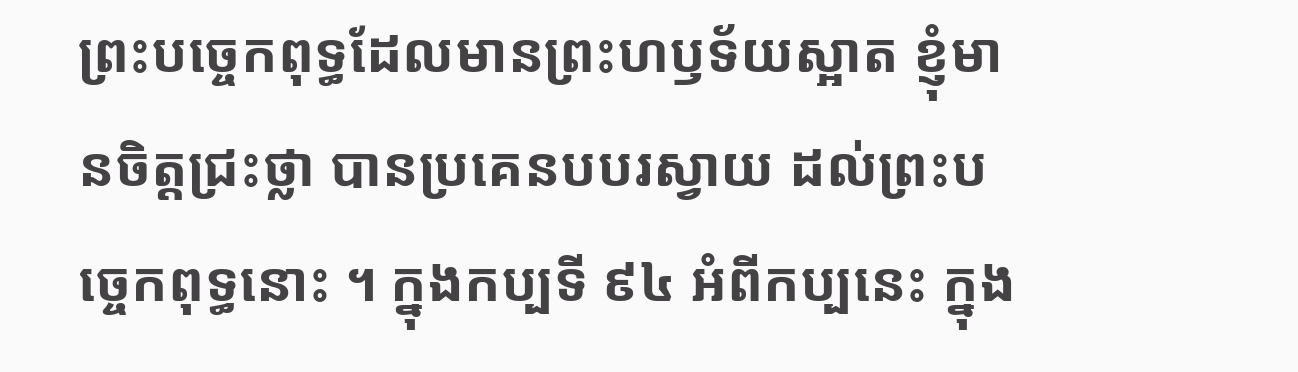ព្រះបច្ចេកពុទ្ធដែលមានព្រះហឫទ័យស្អាត ខ្ញុំមានចិត្តជ្រះថ្លា បានប្រគេនបបរស្វាយ ដល់ព្រះបច្ចេកពុទ្ធនោះ ។ ក្នុងកប្បទី ៩៤ អំពីកប្បនេះ ក្នុង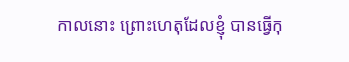កាលនោះ ព្រោះហេតុដែលខ្ញុំ បានធ្វើកុ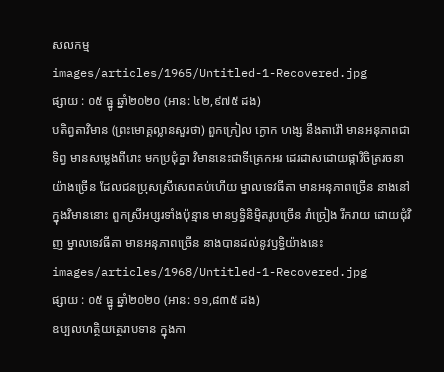សលកម្ម
images/articles/1965/Untitled-1-Recovered.jpg
ផ្សាយ : ០៥ ធ្នូ ឆ្នាំ២០២០ (អាន: ៤២,៩៧៥ ដង)
បតិព្វតាវិមាន (ព្រះមោគ្គល្លានសួរថា) ពួកក្រៀល ក្ងោក ហង្ស នឹងតាវ៉ៅ មានអនុភាពជាទិព្វ មានសម្លេងពីរោះ មកប្រជុំគ្នា វិមាននេះជាទីត្រេកអរ ដេរដាសដោយផ្កាវិចិត្ររចនាយ៉ាងច្រើន ដែលជនប្រុសស្រីសេពគប់ហើយ ម្នាលទេវធីតា មានអនុភាពច្រើន នាងនៅក្នុងវិមាននោះ ពួកស្រីអប្សរទាំងប៉ុន្មាន មានឫទ្ធិនិមិ្មតរូបច្រើន រាំច្រៀង រីករាយ ដោយជុំវិញ ម្នាលទេវធីតា មានអនុភាពច្រើន នាងបានដល់នូវឫទិ្ធយ៉ាងនេះ
images/articles/1968/Untitled-1-Recovered.jpg
ផ្សាយ : ០៥ ធ្នូ ឆ្នាំ២០២០ (អាន: ១១,៨៣៥ ដង)
ឧប្បលហត្ថិយត្ថេរាបទាន ក្នុងកា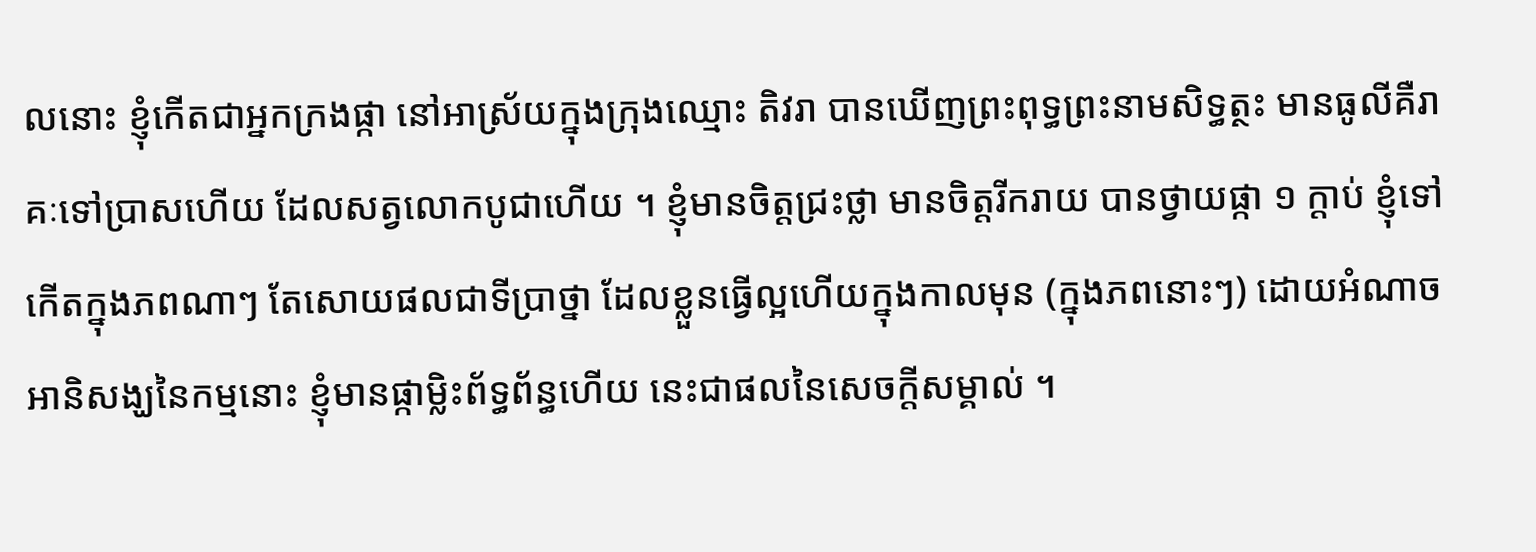លនោះ ខ្ញុំកើតជាអ្នកក្រងផ្កា នៅអាស្រ័យក្នុងក្រុងឈ្មោះ តិវរា បានឃើញព្រះពុទ្ធព្រះនាមសិទ្ធត្ថះ មានធូលីគឺរាគៈទៅប្រាសហើយ ដែលសត្វលោកបូជាហើយ ។ ខ្ញុំមានចិត្តជ្រះថ្លា មានចិត្តរីករាយ បានថ្វាយផ្កា ១ ក្តាប់ ខ្ញុំទៅកើតក្នុងភពណាៗ តែសោយផលជាទីប្រាថ្នា ដែលខ្លួនធ្វើល្អហើយក្នុងកាលមុន (ក្នុងភពនោះៗ) ដោយអំណាចអានិសង្ឃនៃកម្មនោះ ខ្ញុំមានផ្កាម្លិះព័ទ្ធព័ន្ធហើយ នេះជាផលនៃសេចក្តីសម្គាល់ ។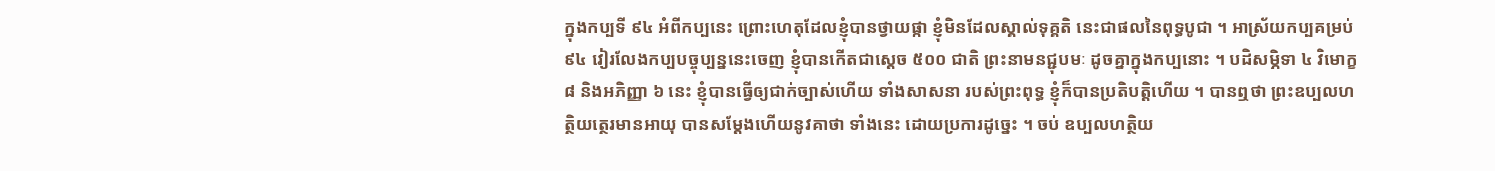ក្នុងកប្បទី ៩៤ អំពីកប្បនេះ ព្រោះហេតុដែលខ្ញុំបានថ្វាយផ្កា ខ្ញុំមិនដែលស្គាល់ទុគ្គតិ នេះជាផលនៃពុទ្ធបូជា ។ អាស្រ័យកប្បគម្រប់ ៩៤ វៀរលែងកប្បបច្ចុប្បន្ននេះចេញ ខ្ញុំបានកើតជាសេ្តច ៥០០ ជាតិ ព្រះនាមនជ្ជុបមៈ ដូចគ្នាក្នុងកប្បនោះ ។ បដិសម្ភិទា ៤ វិមោក្ខ ៨ និងអភិញ្ញា ៦ នេះ ខ្ញុំបានធ្វើឲ្យជាក់ច្បាស់ហើយ ទាំងសាសនា របស់ព្រះពុទ្ធ ខ្ញុំក៏បានប្រតិបត្តិហើយ ។ បានឮថា ព្រះឧប្បលហត្ថិយត្ថេរមានអាយុ បានសម្តែងហើយនូវគាថា ទាំងនេះ ដោយប្រការដូច្នេះ ។ ចប់ ឧប្បលហត្ថិយ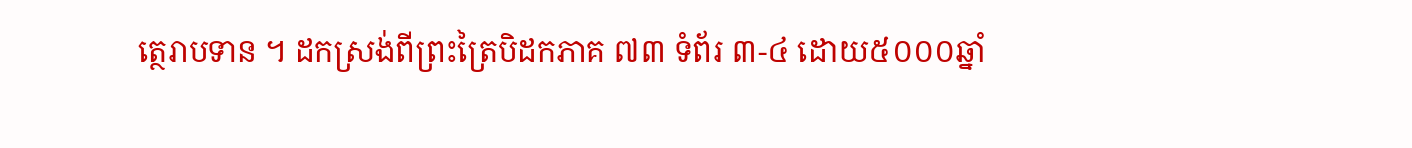ត្ថេរាបទាន ។ ដកស្រង់ពីព្រះត្រៃបិដកភាគ ៧៣ ទំព័រ ៣-៤ ដោយ៥០០០ឆ្នាំ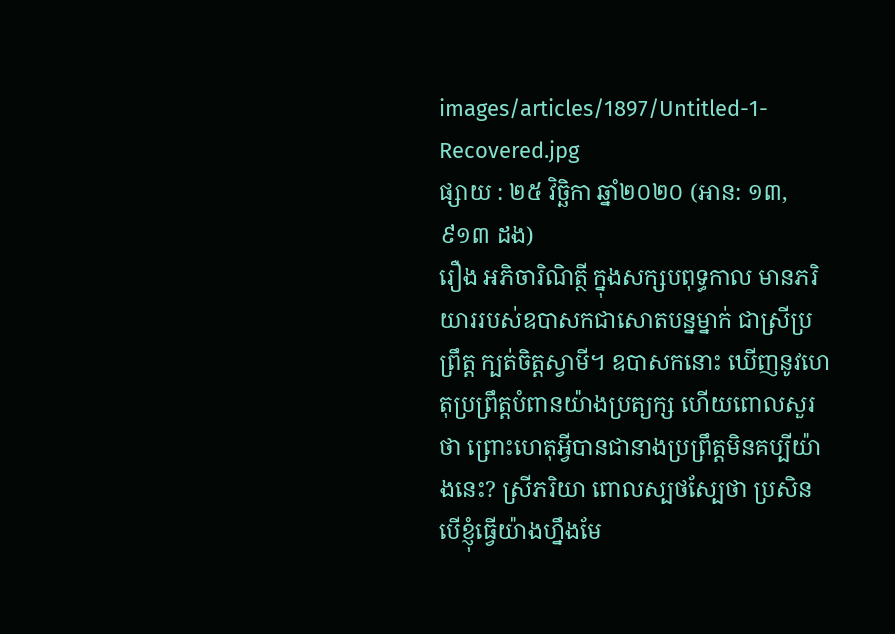images/articles/1897/Untitled-1-Recovered.jpg
ផ្សាយ : ២៥ វិច្ឆិកា ឆ្នាំ២០២០ (អាន: ១៣,៩១៣ ដង)
រឿង អភិចារិណិត្ថី ក្នុងសក្សបពុទ្ធកាល មានភរិយាររបស់ឧបាសកជាសោតបន្នម្នាក់ ជាស្រីប្រព្រឹត្ត ក្បត់ចិត្តស្វាមី។ ឧបាសកនោះ ឃើញនូវហេតុប្រព្រឹត្តបំពានយ៉ាងប្រត្យក្ស ហើយពោលសួរថា ព្រោះហេតុអ្វីបានជានាងប្រព្រឹត្តមិនគប្បីយ៉ាងនេះ? ស្រីភរិយា ពោលស្បថស្បែថា ប្រសិនបើខ្ញុំធ្វើយ៉ាងហ្នឹងមែ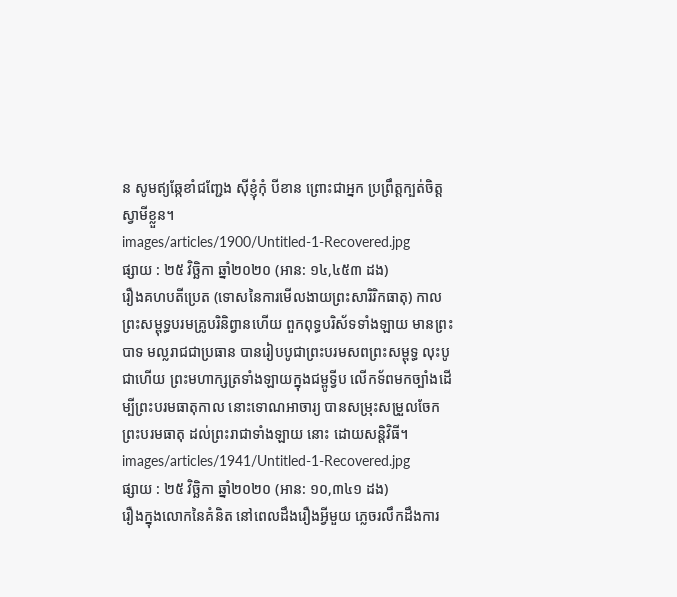ន សូមឥ្យឆ្កែខាំជញ្ជែង ស៊ីខ្ញុំកុំ បីខាន ព្រោះជាអ្នក ប្រព្រឹត្តក្បត់ចិត្តស្វាមីខ្លួន។
images/articles/1900/Untitled-1-Recovered.jpg
ផ្សាយ : ២៥ វិច្ឆិកា ឆ្នាំ២០២០ (អាន: ១៤,៤៥៣ ដង)
រឿងគហបតីប្រេត (ទោសនៃការមើលងាយព្រះសារិរិកធាតុ) កាលព្រះសម្ពុទ្ធបរមគ្រូបរិនិព្វានហើយ ពួកពុទ្ធបរិស័ទទាំងឡាយ មានព្រះបាទ មល្លរាជជាប្រធាន បានរៀបបូជាព្រះបរមសពព្រះសម្ពុទ្ធ លុះបូជាហើយ ព្រះមហាក្សត្រទាំងឡាយក្នុងជម្ពូទ្វីប លើកទ័ពមកច្បាំងដើម្បីព្រះបរមធាតុកាល នោះទោណអាចារ្យ បានសម្រុះសម្រួលចែកព្រះបរមធាតុ ដល់ព្រះរាជាទាំងឡាយ នោះ ដោយសន្តិវិធី។
images/articles/1941/Untitled-1-Recovered.jpg
ផ្សាយ : ២៥ វិច្ឆិកា ឆ្នាំ២០២០ (អាន: ១០,៣៤១ ដង)
រឿងក្នុងលោកនៃគំនិត នៅពេលដឹងរឿងអ្វីមួយ ភ្លេចរលឹកដឹងការ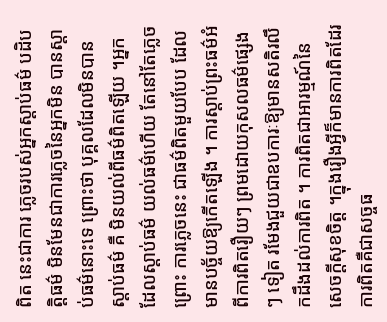ពិត នេះជាការ ភ្លេចរបស់អ្នកស្តាប់ធម៌ បដិបត្តិធម៌ មិនមែនជាការភ្លេចនៃអ្នកមិន បានស្តាប់ធម៌នោះទេ ព្រោះថា បុគ្គលដែលមិនបានស្តាប់ធម៌ គឺ មិនយល់ពីធម៌ពិតឡើយ ។អ្នកដែលស្តាប់ធម៌ យល់ធម៌ហើយ តែនៅតែភ្លេច ព្រោះ ការភ្លេចនេះ ជាធម៌ពិតមួយបែប ដែលមានបច្ច័យឱ្យកើតឡើង ។ ការស្តាប់ព្រះធម៌អំពីការពិតរឿយៗ ព្រមដោយកុសលធម៌ផ្សេងៗ ទៀត រមែងជួយជាឧបការៈឱ្យមានសតិរលឹកដឹងដល់ការពិត ។ ការពិតជាអារម្មណ៍នៃសេចក្តីសុខចិត្ត ។ក្នុងរឿងអ្វីក៏មានការពិតដែរ ការពិតគឺជាសច្ចធ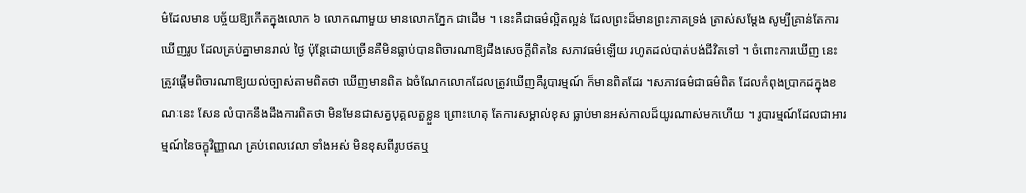ម៌ដែលមាន បច្ច័យឱ្យកើតក្នុងលោក ៦ លោកណាមួយ មានលោកភ្នែក ជាដើម ។ នេះគឺជាធម៌ល្អិតល្អន់ ដែលព្រះដ៏មានព្រះភាគទ្រង់ ត្រាស់សម្តែង សូម្បីគ្រាន់តែការឃើញរូប ដែលគ្រប់គ្នាមានរាល់ ថ្ងៃ ប៉ុន្តែដោយច្រើនគឺមិនធ្លាប់បានពិចារណាឱ្យដឹងសេចក្តីពិតនៃ សភាវធម៌ឡើយ រហូតដល់បាត់បង់ជីវិតទៅ ។ ចំពោះការឃើញ នេះ ត្រូវផ្តើមពិចារណាឱ្យយល់ច្បាស់តាមពិតថា ឃើញមានពិត ឯចំណែកលោកដែលត្រូវឃើញគឺរូបារម្មណ៍ ក៏មានពិតដែរ ។សភាវធម៌ជាធម៌ពិត ដែលកំពុងប្រាកដក្នុងខណៈនេះ សែន លំបាកនឹងដឹងការពិតថា មិនមែនជាសត្វបុគ្គលតួខ្លួន ព្រោះហេតុ តែការសម្គាល់ខុស ធ្លាប់មានអស់កាលដ៏យូរណាស់មកហើយ ។ រូបារម្មណ៍ដែលជាអារម្មណ៍នៃចក្ខុវិញ្ញាណ គ្រប់ពេលវេលា ទាំងអស់ មិនខុសពីរូបថតឬ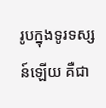រូបក្នុងទូរទស្សន៍ឡើយ គឺជា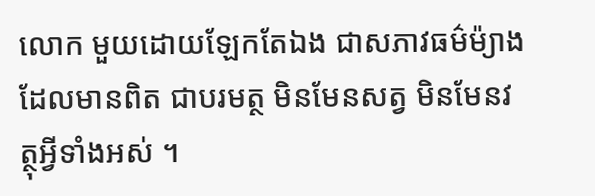លោក មួយដោយឡែកតែឯង ជាសភាវធម៌ម៉្យាងដែលមានពិត ជាបរមត្ថ មិនមែនសត្វ មិនមែនវត្ថុអ្វីទាំងអស់ ។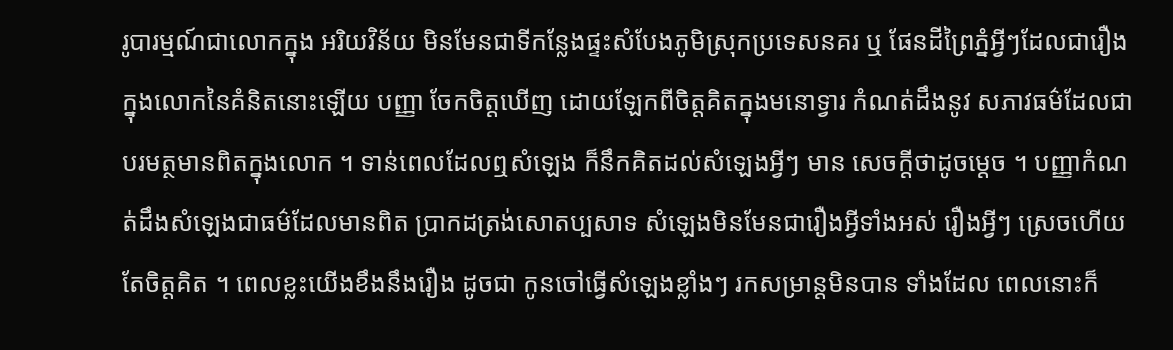រូបារម្មណ៍ជាលោកក្នុង អរិយវិន័យ មិនមែនជាទីកន្លែងផ្ទះសំបែងភូមិស្រុកប្រទេសនគរ ឬ ផែនដីព្រៃភ្នំអ្វីៗដែលជារឿងក្នុងលោកនៃគំនិតនោះឡើយ បញ្ញា ចែកចិត្តឃើញ ដោយឡែកពីចិត្តគិតក្នុងមនោទ្វារ កំណត់ដឹងនូវ សភាវធម៌ដែលជាបរមត្ថមានពិតក្នុងលោក ។ ទាន់ពេលដែលឮសំឡេង ក៏នឹកគិតដល់សំឡេងអ្វីៗ មាន សេចក្តីថាដូចម្តេច ។ បញ្ញាកំណត់ដឹងសំឡេងជាធម៌ដែលមានពិត ប្រាកដត្រង់សោតប្បសាទ សំឡេងមិនមែនជារឿងអ្វីទាំងអស់ រឿងអ្វីៗ ស្រេចហើយតែចិត្តគិត ។ ពេលខ្លះយើងខឹងនឹងរឿង ដូចជា កូនចៅធ្វើសំឡេងខ្លាំងៗ រកសម្រាន្តមិនបាន ទាំងដែល ពេលនោះក៏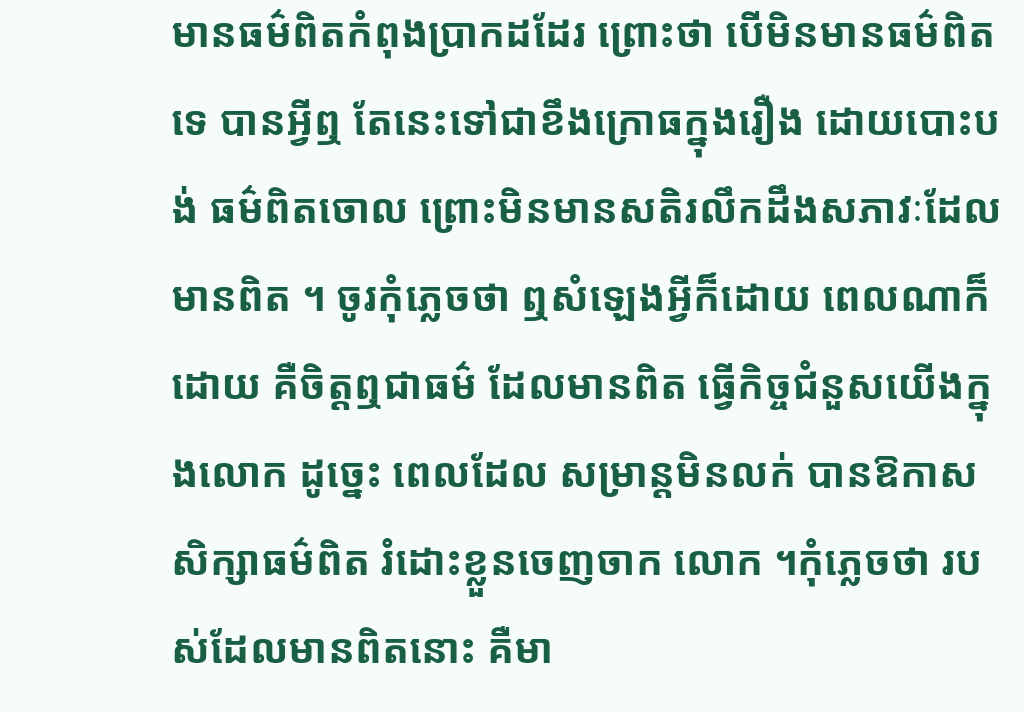មានធម៌ពិតកំពុងប្រាកដដែរ ព្រោះថា បើមិនមានធម៌ពិតទេ បានអ្វីឮ តែនេះទៅជាខឹងក្រោធក្នុងរឿង ដោយបោះបង់ ធម៌ពិតចោល ព្រោះមិនមានសតិរលឹកដឹងសភាវៈដែលមានពិត ។ ចូរកុំភ្លេចថា ឮសំឡេងអ្វីក៏ដោយ ពេលណាក៏ដោយ គឺចិត្តឮជាធម៌ ដែលមានពិត ធ្វើកិច្ចជំនួសយើងក្នុងលោក ដូច្នេះ ពេលដែល សម្រាន្តមិនលក់ បានឱកាសសិក្សាធម៌ពិត រំដោះខ្លួនចេញចាក លោក ។កុំភ្លេចថា របស់ដែលមានពិតនោះ គឺមា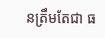នត្រឹមតែជា ធ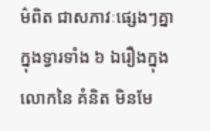ម៌ពិត ជាសភាវៈផ្សេងៗគ្នាក្នុងទ្វារទាំង ៦ ឯរឿងក្នុងលោកនៃ គំនិត មិនមែ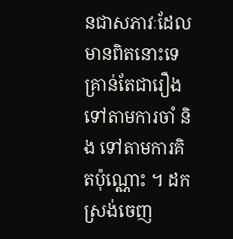នជាសភាវៈដែលមានពិតនោះទេ គ្រាន់តែជារឿង ទៅតាមការចាំ និង ទៅតាមការគិតប៉ុណ្ណោះ ។ ដកស្រង់ចេញ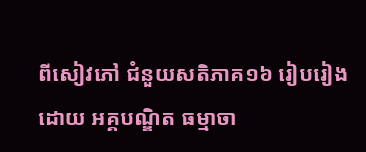ពីសៀវភៅ ជំនួយសតិភាគ១៦ រៀបរៀងដោយ អគ្គបណ្ឌិត ធម្មាចា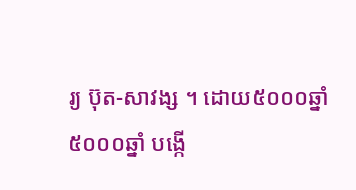រ្យ ប៊ុត-សាវង្ស ។ ដោយ៥០០០ឆ្នាំ
៥០០០ឆ្នាំ បង្កើ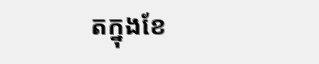តក្នុងខែ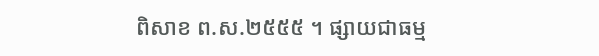ពិសាខ ព.ស.២៥៥៥ ។ ផ្សាយជាធម្ម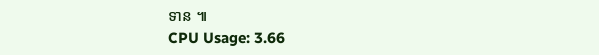ទាន ៕
CPU Usage: 3.66